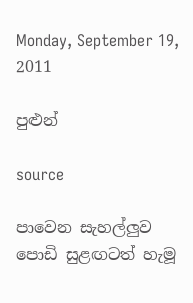Monday, September 19, 2011

පුළුන්

source

පාවෙන සැහල්ලුව පොඩි සුළඟටත් හැමූ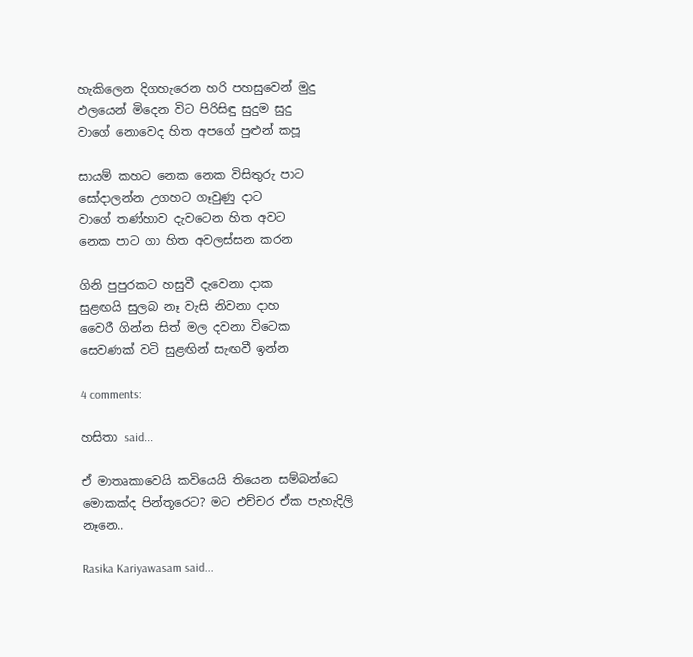හැකිලෙන දිගහැරෙන හරි පහසුවෙන් මුදු
ඵලයෙන් මිදෙන විට පිරිසිඳු සුදුම සුදු
වාගේ නොවෙද හිත අපගේ පුළුන් කපූ

සායම් කහට නෙක නෙක විසිතුරු පාට
සෝදාලන්න උගහට ගෑවුණු දාට
වාගේ තණ්හාව දැවටෙන හිත අවට
නෙක පාට ගා හිත අවලස්සන කරන

ගිනි පුපුරකට හසුවී දැවෙනා දාක
සුළඟයි සුලබ නෑ වැසි නිවනා දාහ
වෛරී ගින්න සිත් මල දවනා විටෙක
සෙවණක් වටි සුළඟින් සැඟවී ඉන්න

4 comments:

හසිතා said...

ඒ මාතෘකාවෙ‍යි කවියෙයි තියෙන සම්බන්ධෙ මොකක්ද පින්තූරෙට? මට එච්චර ඒක පැහැදිලි නෑනෙ..

Rasika Kariyawasam said...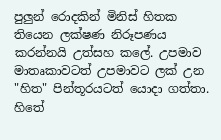පුලුන් රොදකින් මිනිස් හිතක තියෙන ලක්ෂණ නිරූපණය කරන්නයි උත්සහ කලේ. උපමාව මාතෘකාවටත් උපමාවට ලක් උන "හිත" පින්තූරයටත් යොදා ගත්තා. හිතේ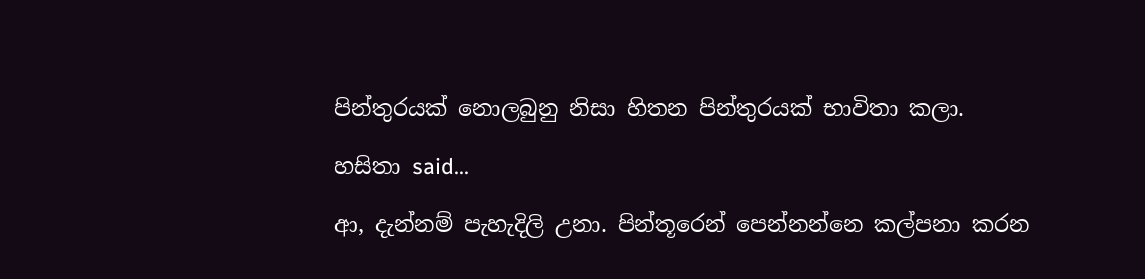පින්තුරයක් නොලබුනු නිසා හිතන පින්තුරයක් භාවිතා කලා.

හසිතා said...

ආ, දැන්නම් පැහැදිලි උනා. පින්තූරෙන් පෙන්නන්නෙ කල්පනා කරන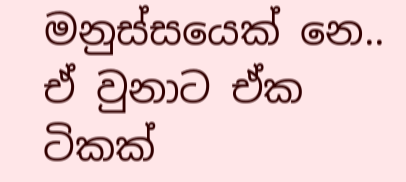මනුස්සයෙක් නෙ.. ඒ වුනාට ඒක ටිකක්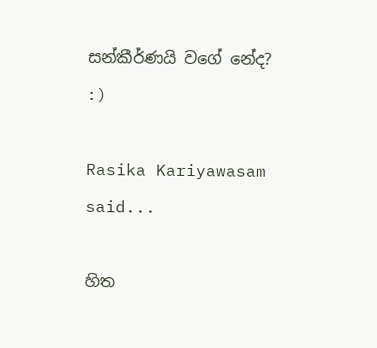සන්කීර්ණයි වගේ නේද? :)

Rasika Kariyawasam said...

හිත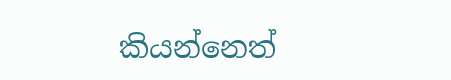කියන්නෙත්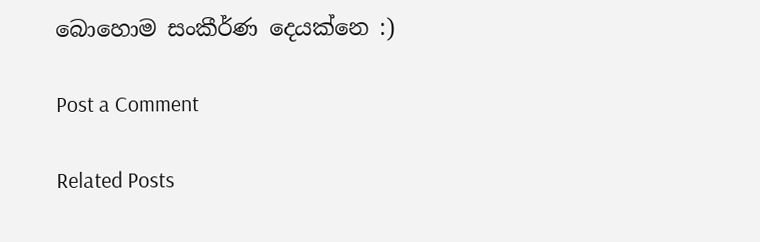බොහොම සංකීර්ණ දෙයක්නෙ :)

Post a Comment

Related Posts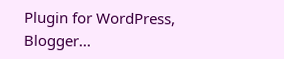Plugin for WordPress, Blogger...